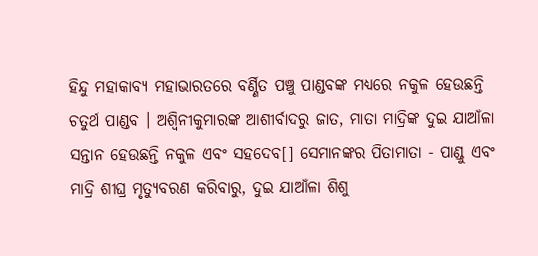ହିନ୍ଦୁ ମହାକାବ୍ୟ ମହାଭାରତରେ ବର୍ଣ୍ଣିତ ପଞ୍ଚୁ ପାଣ୍ଡବଙ୍କ ମଧ୍ୟରେ ନକୁଳ ହେଉଛନ୍ତି ଚତୁର୍ଥ ପାଣ୍ଡବ । ଅଶ୍ୱିନୀକୁମାରଙ୍କ ଆଶୀର୍ବାଦରୁ ଜାତ, ମାତା ମାଦ୍ରିଙ୍କ ଦୁଇ ଯାଆଁଳା ସନ୍ତାନ ହେଉଛନ୍ତି ନକୁଳ ଏବଂ ସହଦେବ[] ସେମାନଙ୍କର ପିତାମାତା - ପାଣ୍ଡୁ ଏବଂ ମାଦ୍ରି ଶୀଘ୍ର ମୃତ୍ୟୁବରଣ କରିବାରୁ, ଦୁଇ ଯାଆଁଳା ଶିଶୁ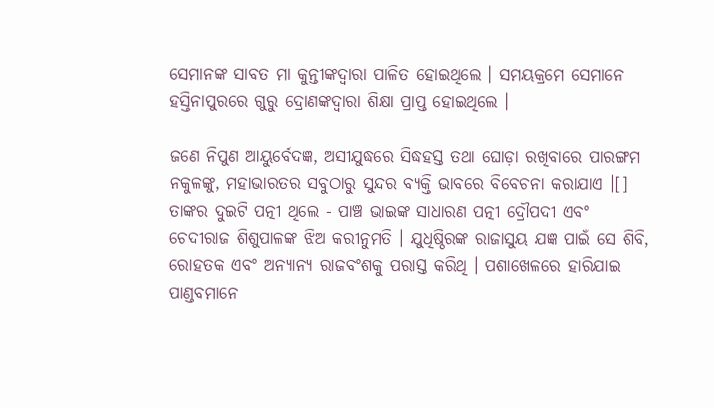ସେମାନଙ୍କ ସାବତ ମା କୁନ୍ତୀଙ୍କଦ୍ୱାରା ପାଳିତ ହୋଇଥିଲେ । ସମୟକ୍ରମେ ସେମାନେ ହସ୍ତିନାପୁରରେ ଗୁରୁ ଦ୍ରୋଣଙ୍କଦ୍ୱାରା ଶିକ୍ଷା ପ୍ରାପ୍ତ ହୋଇଥିଲେ ।

ଜଣେ ନିପୁଣ ଆୟୁର୍ବେଦଜ୍ଞ, ଅସୀଯୁଦ୍ଧରେ ସିଦ୍ଧହସ୍ତ ତଥା ଘୋଡ଼ା ରଖିବାରେ ପାରଙ୍ଗମ ନକୁଳଙ୍କୁ, ମହାଭାରତର ସବୁଠାରୁ ସୁନ୍ଦର ବ୍ୟକ୍ତି ଭାବରେ ବିବେଚନା କରାଯାଏ ।[] ତାଙ୍କର ଦୁଇଟି ପତ୍ନୀ ଥିଲେ - ପାଞ୍ଚ ଭାଇଙ୍କ ସାଧାରଣ ପତ୍ନୀ ଦ୍ରୌପଦୀ ଏବଂ ଚେଦୀରାଜ ଶିଶୁପାଳଙ୍କ ଝିଅ କରୀନୁମତି । ଯୁଧିଷ୍ଠିରଙ୍କ ରାଜାସୁୟ ଯଜ୍ଞ ପାଇଁ ସେ ଶିବି, ରୋହତକ ଏବଂ ଅନ୍ୟାନ୍ୟ ରାଜବଂଶକୁ ପରାସ୍ତ କରିଥି । ପଶାଖେଳରେ ହାରିଯାଇ ପାଣ୍ଡବମାନେ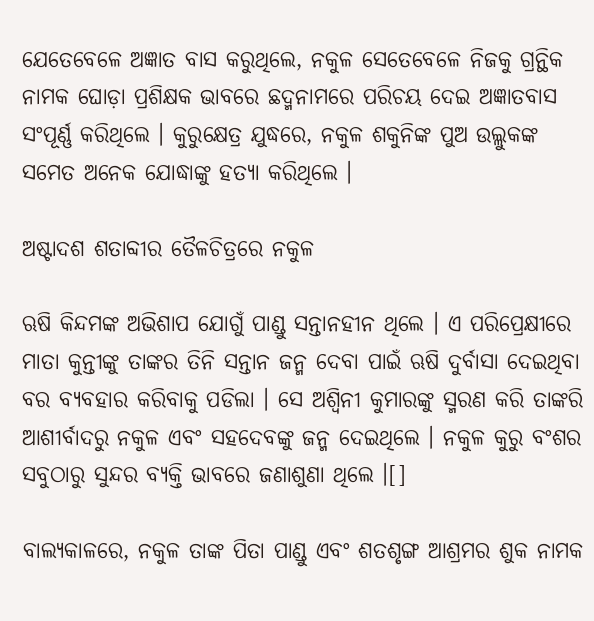ଯେତେବେଳେ ଅଜ୍ଞାତ ବାସ କରୁଥିଲେ, ନକୁଳ ସେତେବେଳେ ନିଜକୁ ଗ୍ରନ୍ଥିକ ନାମକ ଘୋଡ଼ା ପ୍ରଶିକ୍ଷକ ଭାବରେ ଛଦ୍ମନାମରେ ପରିଚୟ ଦେଇ ଅଜ୍ଞାତବାସ ସଂପୂର୍ଣ୍ଣ କରିଥିଲେ । କୁରୁକ୍ଷେତ୍ର ଯୁଦ୍ଧରେ, ନକୁଳ ଶକୁନିଙ୍କ ପୁଅ ଉଲ୍ଲୁକଙ୍କ ସମେତ ଅନେକ ଯୋଦ୍ଧାଙ୍କୁ ହତ୍ୟା କରିଥିଲେ ।

ଅଷ୍ଟାଦଶ ଶତାବ୍ଦୀର ତୈଳଚିତ୍ରରେ ନକୁଳ

ଋଷି କିନ୍ଦମଙ୍କ ଅଭିଶାପ ଯୋଗୁଁ ପାଣ୍ଡୁ ସନ୍ତାନହୀନ ଥିଲେ । ଏ ପରିପ୍ରେକ୍ଷୀରେ ମାତା କୁନ୍ତୀଙ୍କୁ ତାଙ୍କର ତିନି ସନ୍ତାନ ଜନ୍ମ ଦେବା ପାଇଁ ଋଷି ଦୁର୍ବାସା ଦେଇଥିବା ବର ବ୍ୟବହାର କରିବାକୁ ପଡିଲା । ସେ ଅଶ୍ୱିନୀ କୁମାରଙ୍କୁ ସ୍ମରଣ କରି ତାଙ୍କରି ଆଶୀର୍ବାଦରୁ ନକୁଳ ଏବଂ ସହଦେବଙ୍କୁ ଜନ୍ମ ଦେଇଥିଲେ । ନକୁଳ କୁରୁ ବଂଶର ସବୁଠାରୁ ସୁନ୍ଦର ବ୍ୟକ୍ତି ଭାବରେ ଜଣାଶୁଣା ଥିଲେ ।[]

ବାଲ୍ୟକାଳରେ, ନକୁଳ ତାଙ୍କ ପିତା ପାଣ୍ଡୁ ଏବଂ ଶତଶୃଙ୍ଗ ଆଶ୍ରମର ଶୁକ ନାମକ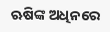ଋଷିଙ୍କ ଅଧିନରେ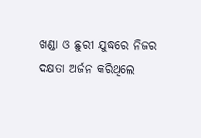ଖଣ୍ଡା ଓ ଛୁରୀ ଯୁଦ୍ଧରେ ନିଜର ଦକ୍ଷତା ଅର୍ଜନ କରିଥିଲେ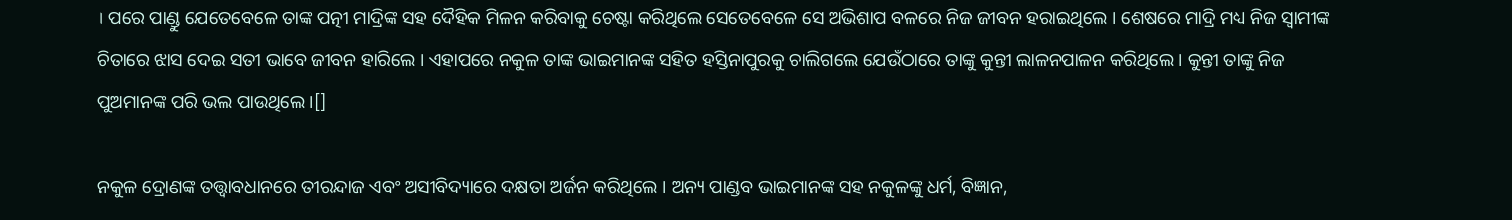। ପରେ ପାଣ୍ଡୁ ଯେତେବେଳେ ତାଙ୍କ ପତ୍ନୀ ମାଦ୍ରିଙ୍କ ସହ ଦୈହିକ ମିଳନ କରିବାକୁ ଚେଷ୍ଟା କରିଥିଲେ ସେତେବେଳେ ସେ ଅଭିଶାପ ବଳରେ ନିଜ ଜୀବନ ହରାଇଥିଲେ । ଶେଷରେ ମାଦ୍ରି ମଧ୍ୟ ନିଜ ସ୍ୱାମୀଙ୍କ ଚିତାରେ ଝାସ ଦେଇ ସତୀ ଭାବେ ଜୀବନ ହାରିଲେ । ଏହାପରେ ନକୁଳ ତାଙ୍କ ଭାଇମାନଙ୍କ ସହିତ ହସ୍ତିନାପୁରକୁ ଚାଲିଗଲେ ଯେଉଁଠାରେ ତାଙ୍କୁ କୁନ୍ତୀ ଲାଳନପାଳନ କରିଥିଲେ । କୁନ୍ତୀ ତାଙ୍କୁ ନିଜ ପୁଅମାନଙ୍କ ପରି ଭଲ ପାଉଥିଲେ ।[]

ନକୁଳ ଦ୍ରୋଣଙ୍କ ତତ୍ତ୍ୱାବଧାନରେ ତୀରନ୍ଦାଜ ଏବଂ ଅସୀବିଦ୍ୟାରେ ଦକ୍ଷତା ଅର୍ଜନ କରିଥିଲେ । ଅନ୍ୟ ପାଣ୍ଡବ ଭାଇମାନଙ୍କ ସହ ନକୁଳଙ୍କୁ ଧର୍ମ, ବିଜ୍ଞାନ,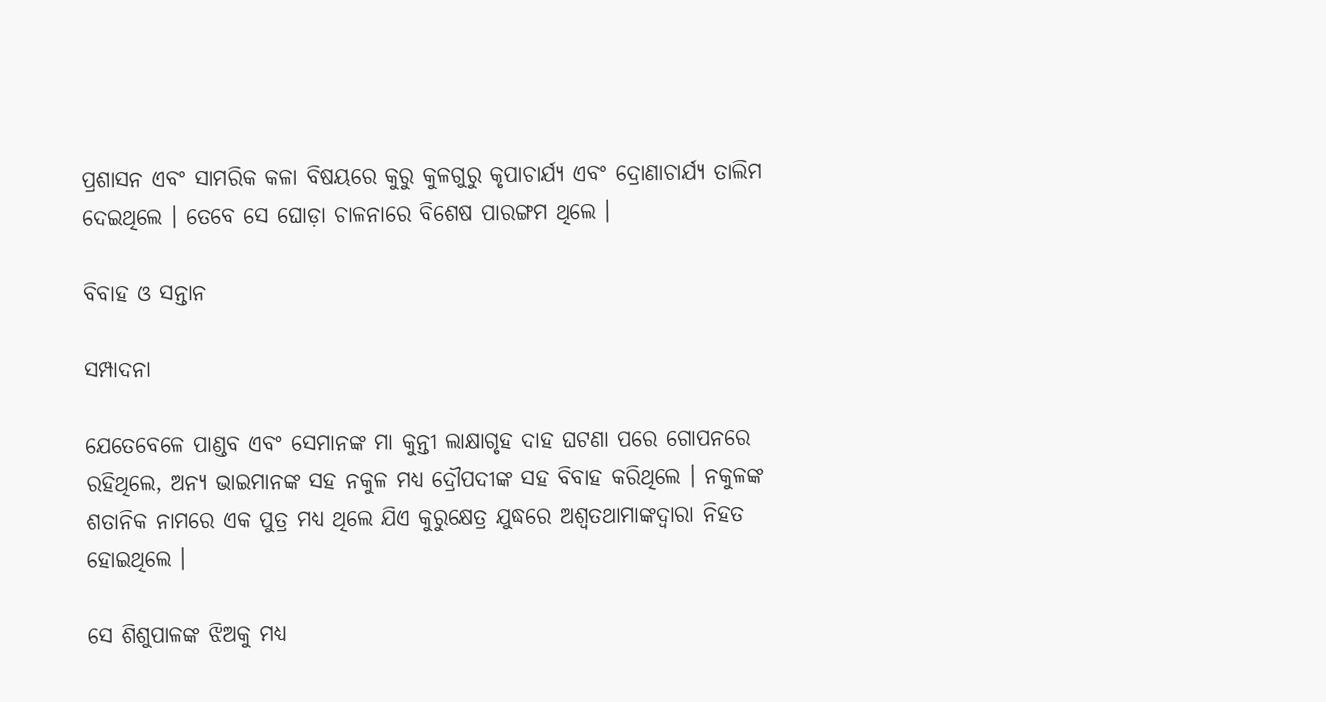ପ୍ରଶାସନ ଏବଂ ସାମରିକ କଳା ବିଷୟରେ କୁରୁ କୁଳଗୁରୁ କୃପାଚାର୍ଯ୍ୟ ଏବଂ ଦ୍ରୋଣାଚାର୍ଯ୍ୟ ତାଲିମ ଦେଇଥିଲେ । ତେବେ ସେ ଘୋଡ଼ା ଚାଳନାରେ ବିଶେଷ ପାରଙ୍ଗମ ଥିଲେ ।

ବିବାହ ଓ ସନ୍ତାନ

ସମ୍ପାଦନା

ଯେତେବେଳେ ପାଣ୍ଡବ ଏବଂ ସେମାନଙ୍କ ମା କୁନ୍ତୀ ଲାକ୍ଷାଗୃହ ଦାହ ଘଟଣା ପରେ ଗୋପନରେ ରହିଥିଲେ, ଅନ୍ୟ ଭାଇମାନଙ୍କ ସହ ନକୁଳ ମଧ୍ୟ ଦ୍ରୌପଦୀଙ୍କ ସହ ବିବାହ କରିଥିଲେ । ନକୁଳଙ୍କ ଶତାନିକ ନାମରେ ଏକ ପୁତ୍ର ମଧ୍ୟ ଥିଲେ ଯିଏ କୁରୁକ୍ଷେତ୍ର ଯୁଦ୍ଧରେ ଅଶ୍ୱତଥାମାଙ୍କଦ୍ୱାରା ନିହତ ହୋଇଥିଲେ ।

ସେ ଶିଶୁପାଳଙ୍କ ଝିଅକୁ ମଧ୍ୟ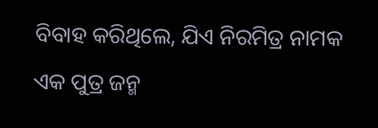ବିବାହ କରିଥିଲେ, ଯିଏ ନିରମିତ୍ର ନାମକ ଏକ ପୁତ୍ର ଜନ୍ମ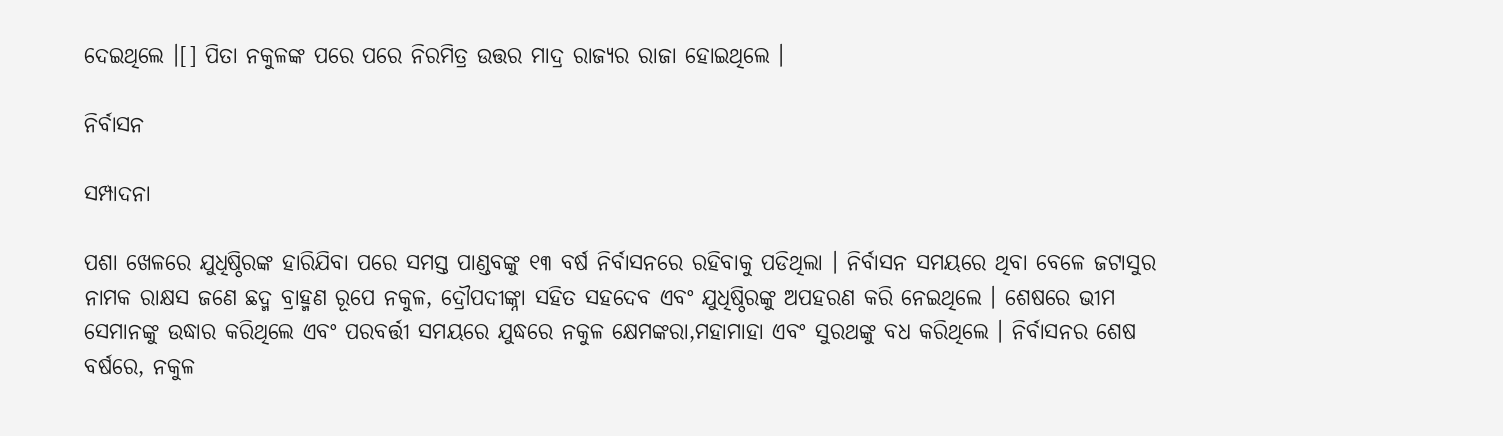ଦେଇଥିଲେ ।[] ପିତା ନକୁଳଙ୍କ ପରେ ପରେ ନିରମିତ୍ର ଉତ୍ତର ମାଦ୍ର ରାଜ୍ୟର ରାଜା ହୋଇଥିଲେ ।

ନିର୍ବାସନ

ସମ୍ପାଦନା

ପଶା ଖେଳରେ ଯୁଧିଷ୍ଠିରଙ୍କ ହାରିଯିବା ପରେ ସମସ୍ତ ପାଣ୍ଡବଙ୍କୁ ୧୩ ବର୍ଷ ନିର୍ବାସନରେ ରହିବାକୁ ପଡିଥିଲା । ନିର୍ବାସନ ସମୟରେ ଥିବା ବେଳେ ଜଟାସୁର ନାମକ ରାକ୍ଷସ ଜଣେ ଛଦ୍ମ ବ୍ରାହ୍ମଣ ରୂପେ ନକୁଳ, ଦ୍ରୌପଦୀଙ୍କ୍ନା ସହିତ ସହଦେବ ଏବଂ ଯୁଧିଷ୍ଠିରଙ୍କୁ ଅପହରଣ କରି ନେଇଥିଲେ । ଶେଷରେ ଭୀମ ସେମାନଙ୍କୁ ଉଦ୍ଧାର କରିଥିଲେ ଏବଂ ପରବର୍ତ୍ତୀ ସମୟରେ ଯୁଦ୍ଧରେ ନକୁଳ କ୍ଷେମଙ୍କରା,ମହାମାହା ଏବଂ ସୁରଥଙ୍କୁ ବଧ କରିଥିଲେ । ନିର୍ବାସନର ଶେଷ ବର୍ଷରେ, ନକୁଳ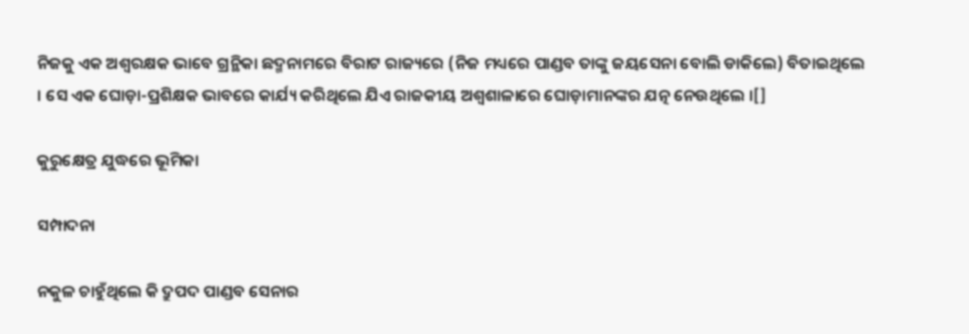ନିଜକୁ ଏକ ଅଶ୍ୱରକ୍ଷକ ଭାବେ ଗ୍ରନ୍ଥିକା ଛଦ୍ମନାମରେ ବିରାଟ ରାଜ୍ୟରେ (ନିଜ ମଧ୍ୟରେ ପାଣ୍ଡବ ତାଙ୍କୁ ଜୟସେନା ବୋଲି ଡାକିଲେ) ବିତାଇଥିଲେ । ସେ ଏକ ଘୋଡ଼ା-ପ୍ରଶିକ୍ଷକ ଭାବରେ କାର୍ଯ୍ୟ କରିଥିଲେ ଯିଏ ରାଜକୀୟ ଅଶ୍ୱଶାଳାରେ ଘୋଡ଼ାମାନଙ୍କର ଯତ୍ନ ନେଉଥିଲେ ।[]

କୁରୁକ୍ଷେତ୍ର ଯୁଦ୍ଧରେ ଭୂମିକା

ସମ୍ପାଦନା

ନକୁଳ ଚାହୁଁଥିଲେ କି ଦ୍ରୁପଦ ପାଣ୍ଡବ ସେନାର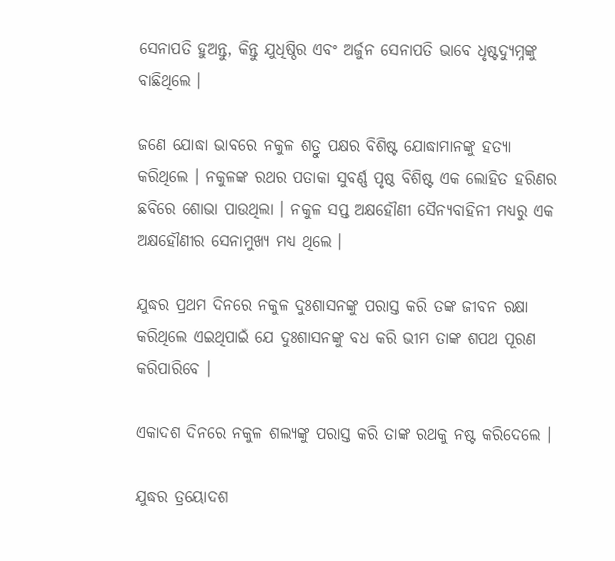ସେନାପତି ହୁଅନ୍ତୁ, କିନ୍ତୁ ଯୁଧିଷ୍ଠିର ଏବଂ ଅର୍ଜୁନ ସେନାପତି ଭାବେ ଧୃଷ୍ଟଦ୍ୟୁମ୍ନଙ୍କୁ ବାଛିଥିଲେ ।

ଜଣେ ଯୋଦ୍ଧା ଭାବରେ ନକୁଳ ଶତ୍ରୁ ପକ୍ଷର ବିଶିଷ୍ଟ ଯୋଦ୍ଧାମାନଙ୍କୁ ହତ୍ୟା କରିଥିଲେ । ନକୁଳଙ୍କ ରଥର ପତାକା ସୁବର୍ଣ୍ଣ ପୃଷ୍ଠ ବିଶିଷ୍ଟ ଏକ ଲୋହିତ ହରିଣର ଛବିରେ ଶୋଭା ପାଉଥିଲା । ନକୁଳ ସପ୍ତ ଅକ୍ଷହୌଣୀ ସୈନ୍ୟବାହିନୀ ମଧ୍ୟରୁ ଏକ ଅକ୍ଷହୌଣୀର ସେନାମୁଖ୍ୟ ମଧ୍ୟ ଥିଲେ ।

ଯୁଦ୍ଧର ପ୍ରଥମ ଦିନରେ ନକୁଳ ଦୁଃଶାସନଙ୍କୁ ପରାସ୍ତ କରି ତଙ୍କ ଜୀବନ ରକ୍ଷା କରିଥିଲେ ଏଇଥିପାଇଁ ଯେ ଦୁଃଶାସନଙ୍କୁ ବଧ କରି ଭୀମ ତାଙ୍କ ଶପଥ ପୂରଣ କରିପାରିବେ ।

ଏକାଦଶ ଦିନରେ ନକୁଳ ଶଲ୍ୟଙ୍କୁ ପରାସ୍ତ କରି ତାଙ୍କ ରଥକୁ ନଷ୍ଟ କରିଦେଲେ ।

ଯୁଦ୍ଧର ତ୍ରୟୋଦଶ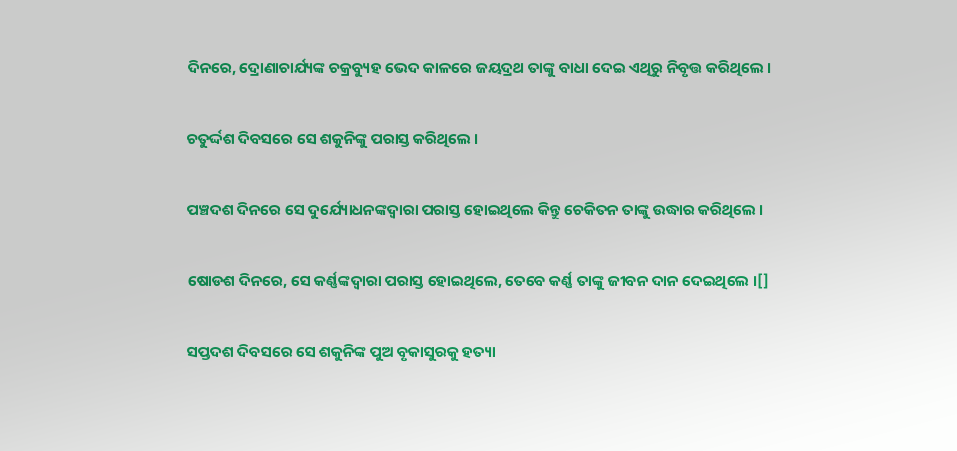ଦିନରେ, ଦ୍ରୋଣାଚାର୍ଯ୍ୟଙ୍କ ଚକ୍ରବ୍ୟୁହ ଭେଦ କାଳରେ ଜୟଦ୍ରଥ ତାଙ୍କୁ ବାଧା ଦେଇ ଏଥିରୁ ନିବୃତ୍ତ କରିଥିଲେ ।

ଚତୁର୍ଦ୍ଦଶ ଦିବସରେ ସେ ଶକୁନିଙ୍କୁ ପରାସ୍ତ କରିଥିଲେ ।

ପଞ୍ଚଦଶ ଦିନରେ ସେ ଦୁର୍ଯ୍ୟୋଧନଙ୍କଦ୍ୱାରା ପରାସ୍ତ ହୋଇଥିଲେ କିନ୍ତୁ ଚେକିତନ ତାଙ୍କୁ ଉଦ୍ଧାର କରିଥିଲେ ।

ଷୋଡଶ ଦିନରେ, ସେ କର୍ଣ୍ଣଙ୍କଦ୍ୱାରା ପରାସ୍ତ ହୋଇଥିଲେ, ତେବେ କର୍ଣ୍ଣ ତାଙ୍କୁ ଜୀବନ ଦାନ ଦେଇଥିଲେ ।[]

ସପ୍ତଦଶ ଦିବସରେ ସେ ଶକୁନିଙ୍କ ପୁଅ ବୃକାସୁରକୁ ହତ୍ୟା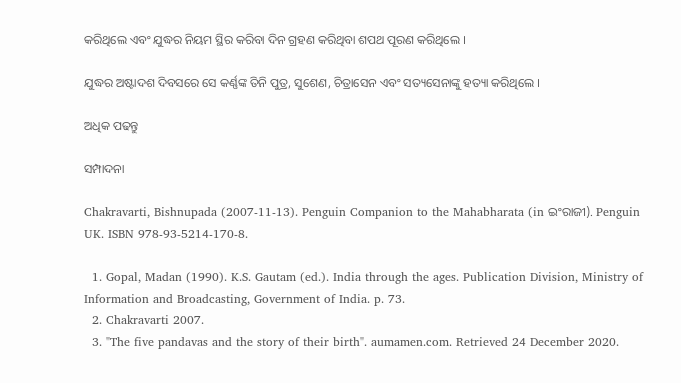କରିଥିଲେ ଏବଂ ଯୁଦ୍ଧର ନିୟମ ସ୍ଥିର କରିବା ଦିନ ଗ୍ରହଣ କରିଥିବା ଶପଥ ପୂରଣ କରିଥିଲେ ।

ଯୁଦ୍ଧର ଅଷ୍ଟାଦଶ ଦିବସରେ ସେ କର୍ଣ୍ଣଙ୍କ ତିନି ପୁତ୍ର, ସୁଶେଣ, ଚିତ୍ରାସେନ ଏବଂ ସତ୍ୟସେନାଙ୍କୁ ହତ୍ୟା କରିଥିଲେ ।

ଅଧିକ ପଢନ୍ତୁ

ସମ୍ପାଦନା

Chakravarti, Bishnupada (2007-11-13). Penguin Companion to the Mahabharata (in ଇଂରାଜୀ). Penguin UK. ISBN 978-93-5214-170-8.

  1. Gopal, Madan (1990). K.S. Gautam (ed.). India through the ages. Publication Division, Ministry of Information and Broadcasting, Government of India. p. 73.
  2. Chakravarti 2007.
  3. "The five pandavas and the story of their birth". aumamen.com. Retrieved 24 December 2020.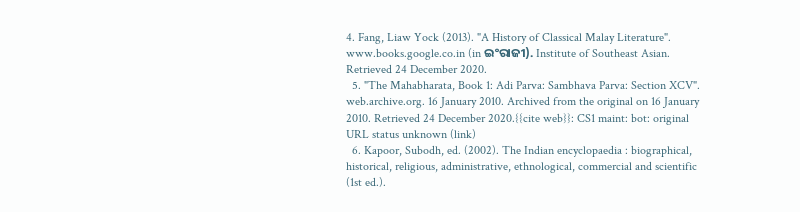4. Fang, Liaw Yock (2013). "A History of Classical Malay Literature". www.books.google.co.in (in ଇଂରାଜୀ). Institute of Southeast Asian. Retrieved 24 December 2020.
  5. "The Mahabharata, Book 1: Adi Parva: Sambhava Parva: Section XCV". web.archive.org. 16 January 2010. Archived from the original on 16 January 2010. Retrieved 24 December 2020.{{cite web}}: CS1 maint: bot: original URL status unknown (link)
  6. Kapoor, Subodh, ed. (2002). The Indian encyclopaedia : biographical, historical, religious, administrative, ethnological, commercial and scientific (1st ed.).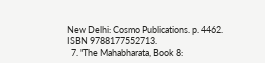New Delhi: Cosmo Publications. p. 4462. ISBN 9788177552713.
  7. "The Mahabharata, Book 8: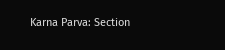Karna Parva: Section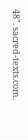48". sacred-texts.com.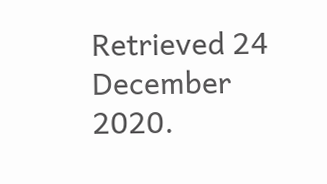Retrieved 24 December 2020.